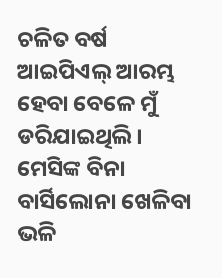ଚଳିତ ବର୍ଷ ଆଇପିଏଲ୍ ଆରମ୍ଭ ହେବା ବେଳେ ମୁଁ ଡରିଯାଇଥିଲି। ମେସିଙ୍କ ବିନା ବାର୍ସିଲୋନା ଖେଳିବା ଭଳି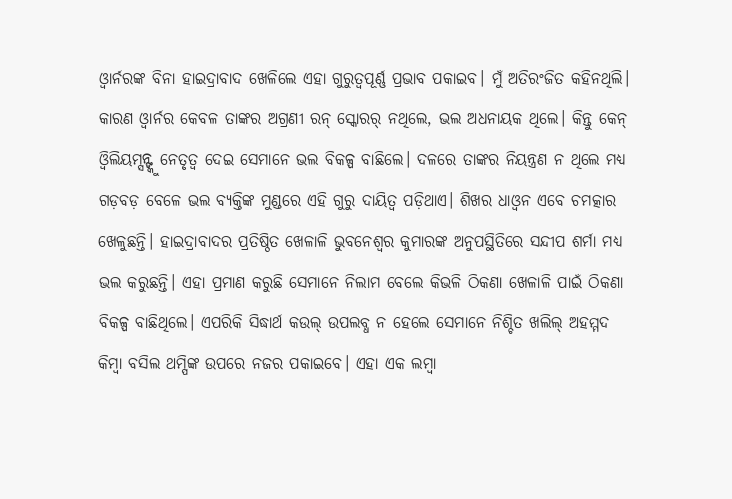ଓ୍ଵାର୍ନରଙ୍କ ବିନା ହାଇଦ୍ରାବାଦ ଖେଳିଲେ ଏହା ଗୁରୁତ୍ୱପୂର୍ଣ୍ଣ ପ୍ରଭାବ ପକାଇବ। ମୁଁ ଅତିରଂଜିତ କହିନଥିଲି। କାରଣ ଓ୍ଵାର୍ନର କେବଳ ତାଙ୍କର ଅଗ୍ରଣୀ ରନ୍ ସ୍କୋରର୍ ନଥିଲେ, ଭଲ ଅଧନାୟକ ଥିଲେ। କିନ୍ତୁ କେନ୍ ଓ୍ଵିଲିୟମ୍ସନ୍ଙ୍କୁ ନେତୃତ୍ୱ ଦେଇ ସେମାନେ ଭଲ ବିକଳ୍ପ ବାଛିଲେ। ଦଳରେ ତାଙ୍କର ନିୟନ୍ତ୍ରଣ ନ ଥିଲେ ମଧ୍ୟ ଗଡ଼ବଡ଼ ବେଳେ ଭଲ ବ୍ୟକ୍ତିଙ୍କ ମୁଣ୍ଡରେ ଏହି ଗୁରୁ ଦାୟିତ୍ୱ ପଡ଼ିଥାଏ। ଶିଖର ଧାଓ୍ଵନ ଏବେ ଚମତ୍କାର ଖେଳୁଛନ୍ତି। ହାଇଦ୍ରାବାଦର ପ୍ରତିଷ୍ଠିତ ଖେଳାଳି ଭୁବନେଶ୍ୱର କୁମାରଙ୍କ ଅନୁପସ୍ଥିତିରେ ସନ୍ଦୀପ ଶର୍ମା ମଧ୍ୟ ଭଲ କରୁଛନ୍ତି। ଏହା ପ୍ରମାଣ କରୁଛି ସେମାନେ ନିଲାମ ବେଲେ କିଭଳି ଠିକଣା ଖେଳାଳି ପାଇଁ ଠିକଣା ବିକଳ୍ପ ବାଛିଥିଲେ। ଏପରିକି ସିଦ୍ଧାର୍ଥ କଉଲ୍ ଉପଲବ୍ଧ ନ ହେଲେ ସେମାନେ ନିଶ୍ଚିତ ଖଲିଲ୍ ଅହମ୍ମଦ କିମ୍ବା ବସିଲ ଥମ୍ପିଙ୍କ ଉପରେ ନଜର ପକାଇବେ। ଏହା ଏକ ଲମ୍ବା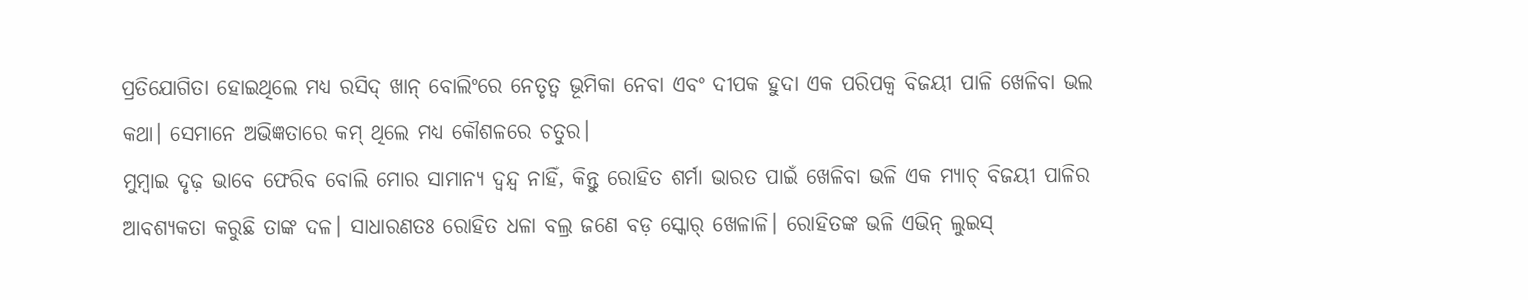ପ୍ରତିଯୋଗିତା ହୋଇଥିଲେ ମଧ୍ୟ ରସିଦ୍ ଖାନ୍ ବୋଲିଂରେ ନେତୃତ୍ୱ ଭୂମିକା ନେବା ଏବଂ ଦୀପକ ହୁଦା ଏକ ପରିପକ୍ୱ ବିଜୟୀ ପାଳି ଖେଳିବା ଭଲ କଥା। ସେମାନେ ଅଭିଜ୍ଞତାରେ କମ୍ ଥିଲେ ମଧ୍ୟ କୌଶଳରେ ଚତୁର।
ମୁମ୍ବାଇ ଦୃଢ଼ ଭାବେ ଫେରିବ ବୋଲି ମୋର ସାମାନ୍ୟ ଦ୍ୱନ୍ଦ୍ୱ ନାହିଁ, କିନ୍ତୁ ରୋହିତ ଶର୍ମା ଭାରତ ପାଇଁ ଖେଳିବା ଭଳି ଏକ ମ୍ୟାଚ୍ ବିଜୟୀ ପାଳିର ଆବଶ୍ୟକତା କରୁଛି ତାଙ୍କ ଦଳ। ସାଧାରଣତଃ ରୋହିତ ଧଳା ବଲ୍ର ଜଣେ ବଡ଼ ସ୍କୋର୍ ଖେଳାଳି। ରୋହିତଙ୍କ ଭଳି ଏଭିନ୍ ଲୁଇସ୍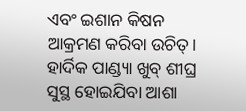ଏବଂ ଇଶାନ କିଷନ ଆକ୍ରମଣ କରିବା ଉଚିତ୍। ହାର୍ଦିକ ପାଣ୍ଡ୍ୟା ଖୁବ୍ ଶୀଘ୍ର ସୁସ୍ଥ ହୋଇଯିବା ଆଶା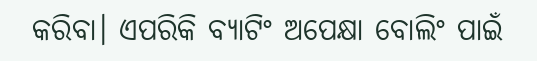କରିବା। ଏପରିକି ବ୍ୟାଟିଂ ଅପେକ୍ଷା ବୋଲିଂ ପାଇଁ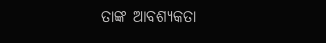ତାଙ୍କ ଆବଶ୍ୟକତା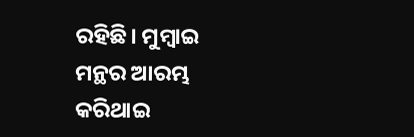ରହିଛି। ମୁମ୍ବାଇ ମନ୍ଥର ଆରମ୍ଭ କରିଥାଇ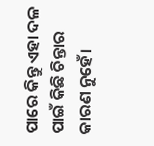ପାରେ କିନ୍ତୁ ଏହା ଦଳ ପାଇଁ କିଛି ଚିନ୍ତାର କାରଣ ନୁହେଁ।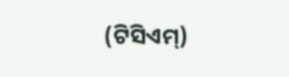(ଟିସିଏମ୍)